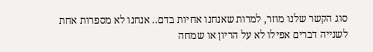סוג הקשר שלנו מוזר, למרות שאנחנו אחיות בדם.. אנחנו לא מספרות אחת לשנייה דברים אפילו לא על הריון או שמחה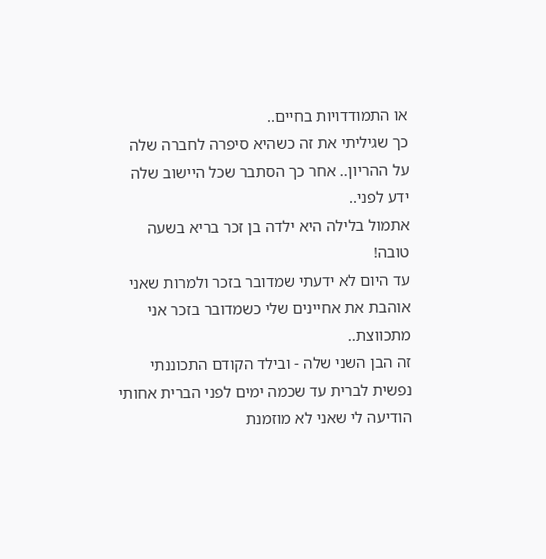או התמודדויות בחיים..
כך שגיליתי את זה כשהיא סיפרה לחברה שלה על ההריון.. אחר כך הסתבר שכל היישוב שלה ידע לפני..
אתמול בלילה היא ילדה בן זכר בריא בשעה טובה!
עד היום לא ידעתי שמדובר בזכר ולמרות שאני אוהבת את אחיינים שלי כשמדובר בזכר אני מתכווצת..
זה הבן השני שלה - ובילד הקודם התכוננתי נפשית לברית עד שכמה ימים לפני הברית אחותי הודיעה לי שאני לא מוזמנת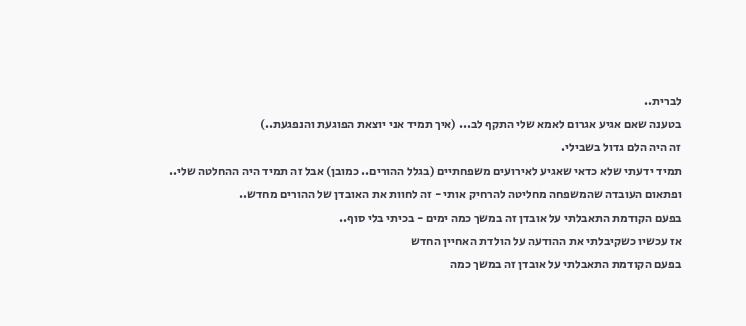לברית..
בטענה שאם אגיע אגרום לאמא שלי התקף לב... (איך תמיד אני יוצאת הפוגעת והנפגעת..)
זה היה הלם גדול בשבילי.
תמיד ידעתי שלא כדאי שאגיע לאירועים משפחתיים (בגלל ההורים.. כמובן) אבל זה תמיד היה ההחלטה שלי..
ופתאום העובדה שהמשפחה מחליטה להרחיק אותי - זה לחוות את האובדן של ההורים מחדש..
בפעם הקודמת התאבלתי על אובדן זה במשך כמה ימים - בכיתי בלי סוף..
אז עכשיו כשקיבלתי את ההודעה על הולדת האחיין החדש
בפעם הקודמת התאבלתי על אובדן זה במשך כמה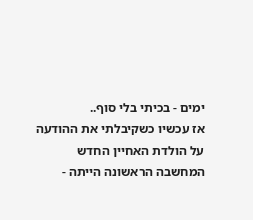ימים - בכיתי בלי סוף..
אז עכשיו כשקיבלתי את ההודעה על הולדת האחיין החדש
המחשבה הראשונה הייתה -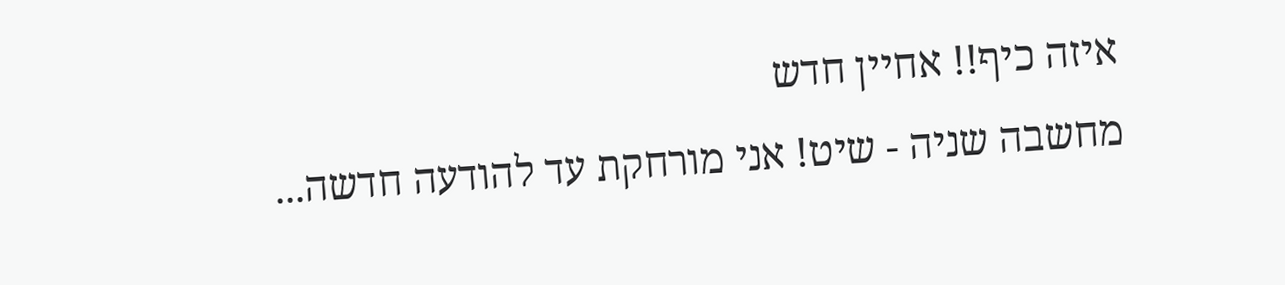איזה כיף!! אחיין חדש
מחשבה שניה - שיט! אני מורחקת עד להודעה חדשה...